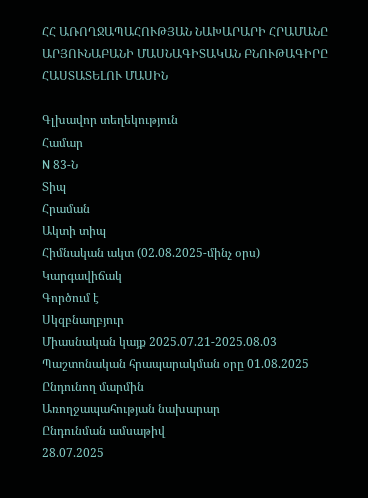ՀՀ ԱՌՈՂՋԱՊԱՀՈՒԹՅԱՆ ՆԱԽԱՐԱՐԻ ՀՐԱՄԱՆԸ ԱՐՅՈՒՆԱԲԱՆԻ ՄԱՍՆԱԳԻՏԱԿԱՆ ԲՆՈՒԹԱԳԻՐԸ ՀԱՍՏԱՏԵԼՈՒ ՄԱՍԻՆ

Գլխավոր տեղեկություն
Համար
N 83-Ն
Տիպ
Հրաման
Ակտի տիպ
Հիմնական ակտ (02.08.2025-մինչ օրս)
Կարգավիճակ
Գործում է
Սկզբնաղբյուր
Միասնական կայք 2025.07.21-2025.08.03 Պաշտոնական հրապարակման օրը 01.08.2025
Ընդունող մարմին
Առողջապահության նախարար
Ընդունման ամսաթիվ
28.07.2025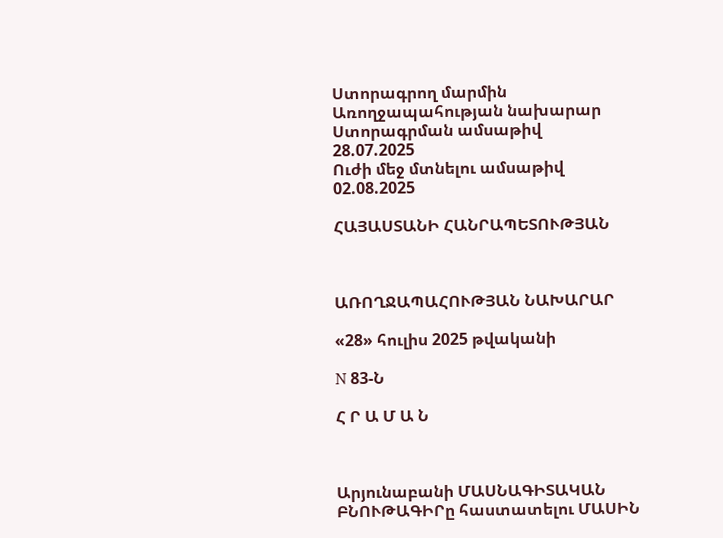Ստորագրող մարմին
Առողջապահության նախարար
Ստորագրման ամսաթիվ
28.07.2025
Ուժի մեջ մտնելու ամսաթիվ
02.08.2025

ՀԱՅԱՍՏԱՆԻ ՀԱՆՐԱՊԵՏՈՒԹՅԱՆ



ԱՌՈՂՋԱՊԱՀՈՒԹՅԱՆ ՆԱԽԱՐԱՐ

«28» հուլիս 2025 թվականի

N 83-Ն

Հ Ր Ա Մ Ա Ն



Արյունաբանի ՄԱՍՆԱԳԻՏԱԿԱՆ ԲՆՈՒԹԱԳԻՐը հաստատելու ՄԱՍԻՆ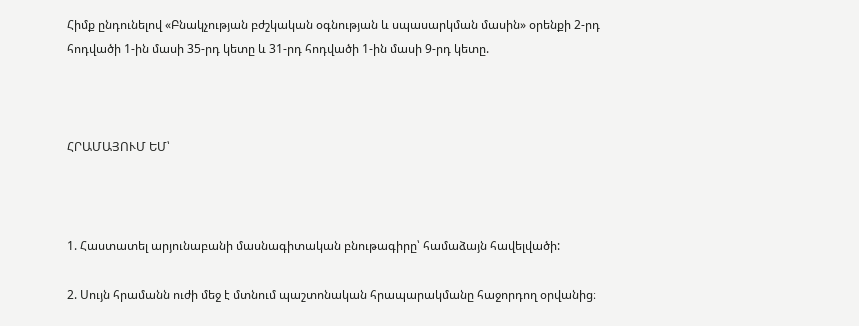Հիմք ընդունելով «Բնակչության բժշկական օգնության և սպասարկման մասին» օրենքի 2-րդ հոդվածի 1-ին մասի 35-րդ կետը և 31-րդ հոդվածի 1-ին մասի 9-րդ կետը.



ՀՐԱՄԱՅՈՒՄ ԵՄ՝



1. Հաստատել արյունաբանի մասնագիտական բնութագիրը՝ համաձայն հավելվածի:

2. Սույն հրամանն ուժի մեջ է մտնում պաշտոնական հրապարակմանը հաջորդող օրվանից։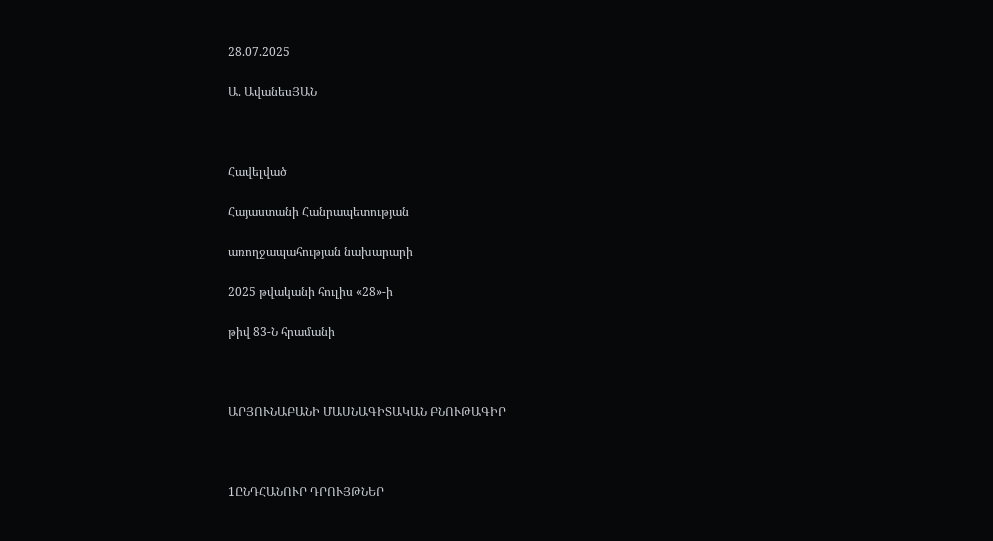28.07.2025

Ա. ԱվանեսՅԱՆ



Հավելված

Հայաստանի Հանրապետության

առողջապահության նախարարի

2025 թվականի հուլիս «28»-ի

թիվ 83-Ն հրամանի



ԱՐՅՈՒՆԱԲԱՆԻ ՄԱՍՆԱԳԻՏԱԿԱՆ ԲՆՈՒԹԱԳԻՐ



1ԸՆԴՀԱՆՈՒՐ ԴՐՈՒՅԹՆԵՐ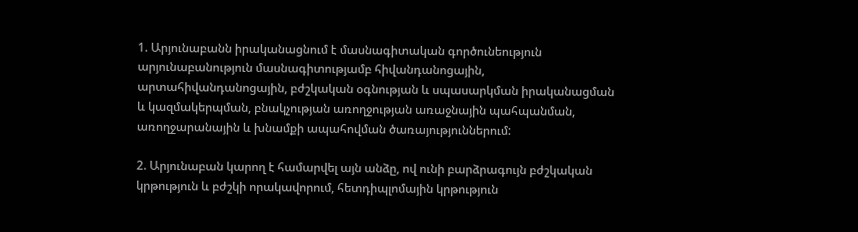1. Արյունաբանն իրականացնում է մասնագիտական գործունեություն արյունաբանություն մասնագիտությամբ հիվանդանոցային, արտահիվանդանոցային, բժշկական օգնության և սպասարկման իրականացման և կազմակերպման, բնակչության առողջության առաջնային պահպանման, առողջարանային և խնամքի ապահովման ծառայություններում:

2. Արյունաբան կարող է համարվել այն անձը, ով ունի բարձրագույն բժշկական կրթություն և բժշկի որակավորում, հետդիպլոմային կրթություն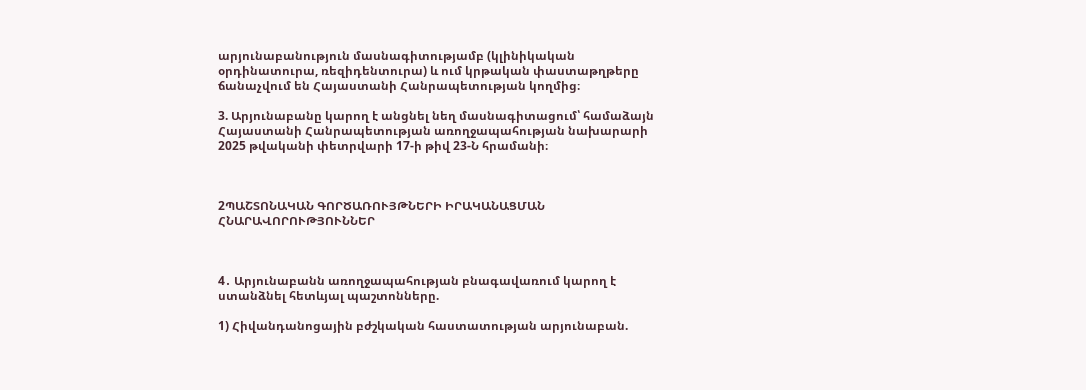արյունաբանություն մասնագիտությամբ (կլինիկական օրդինատուրա, ռեզիդենտուրա) և ում կրթական փաստաթղթերը ճանաչվում են Հայաստանի Հանրապետության կողմից։

3. Արյունաբանը կարող է անցնել նեղ մասնագիտացում՝ համաձայն Հայաստանի Հանրապետության առողջապահության նախարարի 2025 թվականի փետրվարի 17-ի թիվ 23-Ն հրամանի։



2ՊԱՇՏՈՆԱԿԱՆ ԳՈՐԾԱՌՈՒՅԹՆԵՐԻ ԻՐԱԿԱՆԱՑՄԱՆ ՀՆԱՐԱՎՈՐՈՒԹՅՈՒՆՆԵՐ



4․ Արյունաբանն առողջապահության բնագավառում կարող է ստանձնել հետևյալ պաշտոնները.

1) Հիվանդանոցային բժշկական հաստատության արյունաբան.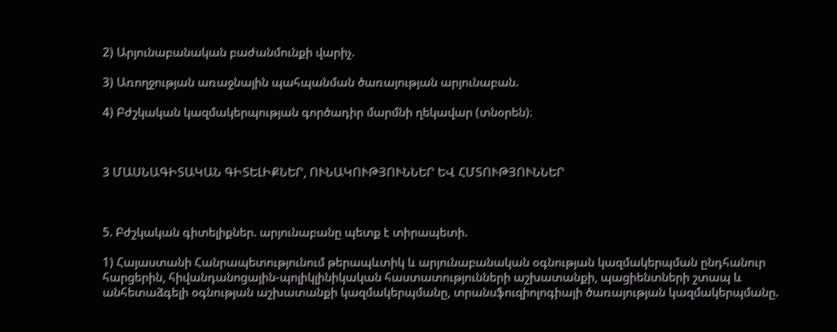2) Արյունաբանական բաժանմունքի վարիչ.

3) Առողջության առաջնային պահպանման ծառայության արյունաբան.

4) Բժշկական կազմակերպության գործադիր մարմնի ղեկավար (տնօրեն)։



3 ՄԱՍՆԱԳԻՏԱԿԱՆ ԳԻՏԵԼԻՔՆԵՐ, ՈՒՆԱԿՈՒԹՅՈՒՆՆԵՐ ԵՎ ՀՄՏՈՒԹՅՈՒՆՆԵՐ



5. Բժշկական գիտելիքներ. արյունաբանը պետք է տիրապետի.

1) Հայաստանի Հանրապետությունում թերապևտիկ և արյունաբանական օգնության կազմակերպման ընդհանուր հարցերին, հիվանդանոցային-պոլիկլինիկական հաստատությունների աշխատանքի, պացիենտների շտապ և անհետաձգելի օգնության աշխատանքի կազմակերպմանը, տրանսֆուզիոլոգիայի ծառայության կազմակերպմանը.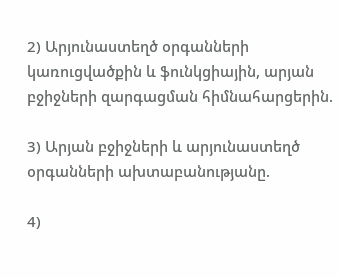2) Արյունաստեղծ օրգանների կառուցվածքին և ֆունկցիային, արյան բջիջների զարգացման հիմնահարցերին.

3) Արյան բջիջների և արյունաստեղծ օրգանների ախտաբանությանը.

4)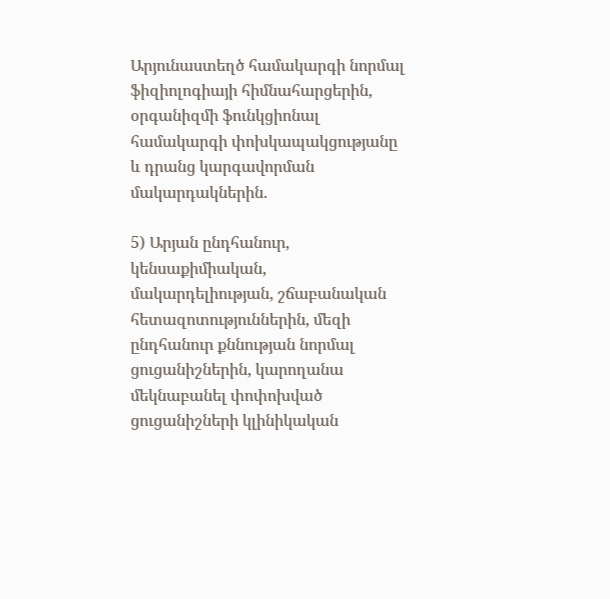Արյունաստեղծ համակարգի նորմալ ֆիզիոլոգիայի հիմնահարցերին, օրգանիզմի ֆունկցիոնալ համակարգի փոխկապակցությանը և դրանց կարգավորման մակարդակներին.

5) Արյան ընդհանուր, կենսաքիմիական, մակարդելիության, շճաբանական հետազոտություններին, մեզի ընդհանուր քննության նորմալ ցուցանիշներին, կարողանա մեկնաբանել փոփոխված ցուցանիշների կլինիկական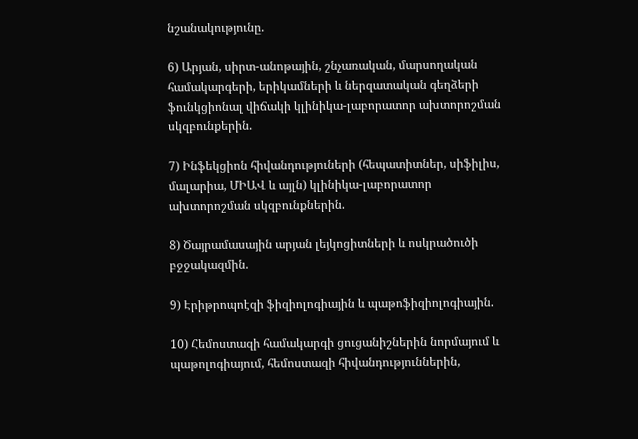նշանակությունը.

6) Արյան, սիրտ-անոթային, շնչառական, մարսողական համակարգերի, երիկամների և ներզատական գեղձերի ֆունկցիոնալ վիճակի կլինիկա-լաբորատոր ախտորոշման սկզբունքերին.

7) Ինֆեկցիոն հիվանդություների (հեպատիտներ, սիֆիլիս, մալարիա, ՄԻԱՎ և այլն) կլինիկա-լաբորատոր ախտորոշման սկզբունքներին.

8) Ծայրամասային արյան լեյկոցիտների և ոսկրածուծի բջջակազմին.

9) Էրիթրոպոէզի ֆիզիոլոգիային և պաթոֆիզիոլոգիային.

10) Հեմոստազի համակարգի ցուցանիշներին նորմայում և պաթոլոգիայում, հեմոստազի հիվանդություններին,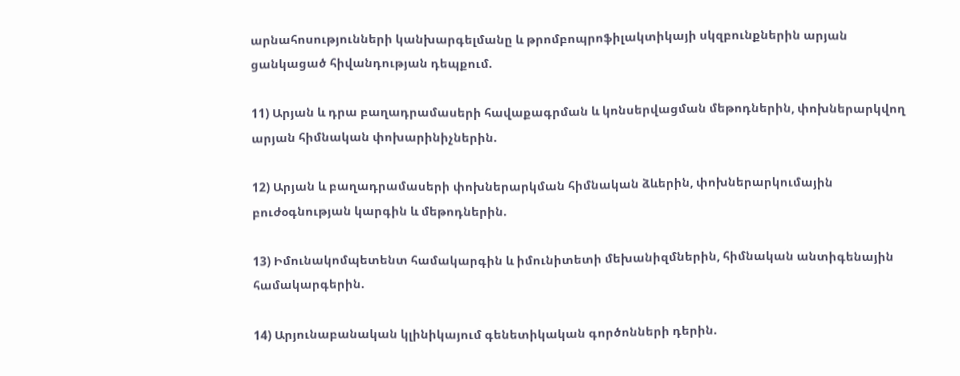արնահոսությունների կանխարգելմանը և թրոմբոպրոֆիլակտիկայի սկզբունքներին արյան ցանկացած հիվանդության դեպքում.

11) Արյան և դրա բաղադրամասերի հավաքագրման և կոնսերվացման մեթոդներին, փոխներարկվող արյան հիմնական փոխարինիչներին.

12) Արյան և բաղադրամասերի փոխներարկման հիմնական ձևերին, փոխներարկումային բուժօգնության կարգին և մեթոդներին.

13) Իմունակոմպետենտ համակարգին և իմունիտետի մեխանիզմներին, հիմնական անտիգենային համակարգերին.

14) Արյունաբանական կլինիկայում գենետիկական գործոնների դերին.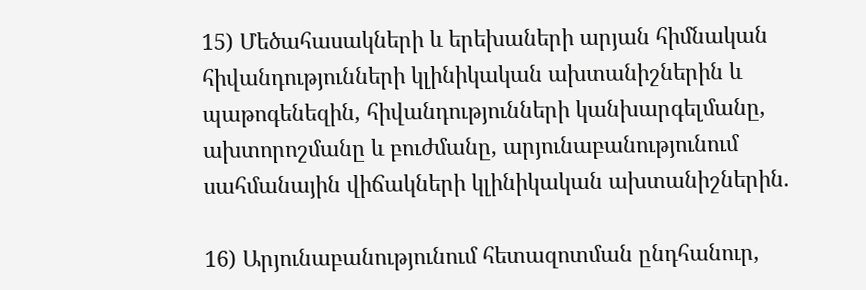15) Մեծահասակների և երեխաների արյան հիմնական հիվանդությունների կլինիկական ախտանիշներին և պաթոգենեզին, հիվանդությունների կանխարգելմանը, ախտորոշմանը և բուժմանը, արյունաբանությունում սահմանային վիճակների կլինիկական ախտանիշներին.

16) Արյունաբանությունում հետազոտման ընդհանուր,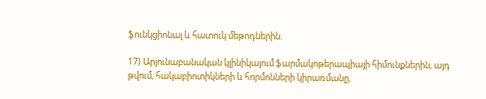ֆունկցիոնալ և հատուկ մեթոդներին.

17) Արյունաբանական կլինիկայում ֆարմակոթերապիայի հիմունքներին, այդ թվում, հակաբիոտիկների և հորմոնների կիրառմանը,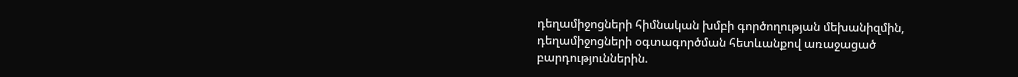դեղամիջոցների հիմնական խմբի գործողության մեխանիզմին, դեղամիջոցների օգտագործման հետևանքով առաջացած բարդություններին.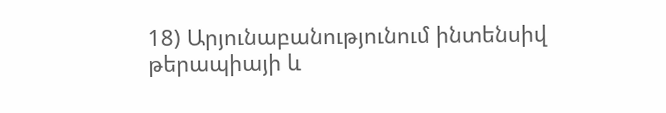18) Արյունաբանությունում ինտենսիվ թերապիայի և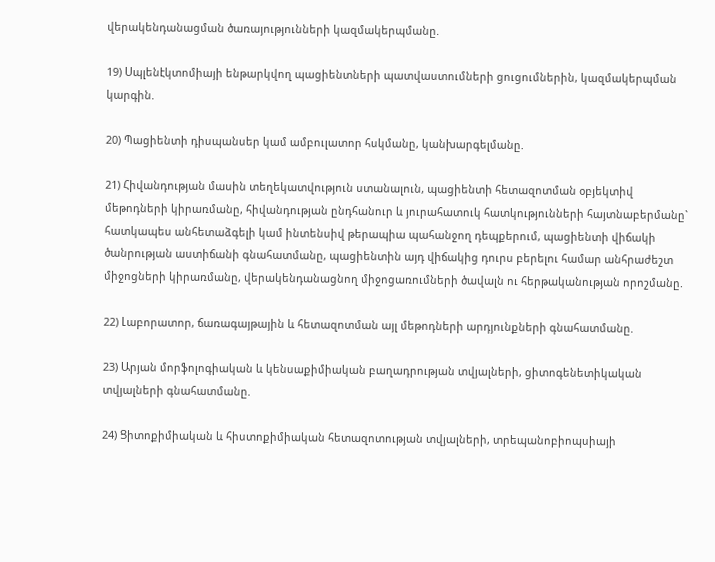վերակենդանացման ծառայությունների կազմակերպմանը.

19) Սպլենէկտոմիայի ենթարկվող պացիենտների պատվաստումների ցուցումներին, կազմակերպման կարգին.

20) Պացիենտի դիսպանսեր կամ ամբուլատոր հսկմանը, կանխարգելմանը.

21) Հիվանդության մասին տեղեկատվություն ստանալուն, պացիենտի հետազոտման օբյեկտիվ մեթոդների կիրառմանը, հիվանդության ընդհանուր և յուրահատուկ հատկությունների հայտնաբերմանը` հատկապես անհետաձգելի կամ ինտենսիվ թերապիա պահանջող դեպքերում, պացիենտի վիճակի ծանրության աստիճանի գնահատմանը, պացիենտին այդ վիճակից դուրս բերելու համար անհրաժեշտ միջոցների կիրառմանը, վերակենդանացնող միջոցառումների ծավալն ու հերթականության որոշմանը.

22) Լաբորատոր, ճառագայթային և հետազոտման այլ մեթոդների արդյունքների գնահատմանը.

23) Արյան մորֆոլոգիական և կենսաքիմիական բաղադրության տվյալների, ցիտոգենետիկական տվյալների գնահատմանը.

24) Ցիտոքիմիական և հիստոքիմիական հետազոտության տվյալների, տրեպանոբիոպսիայի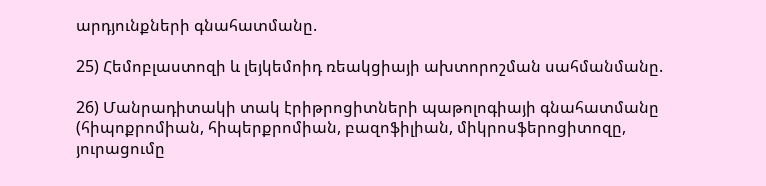արդյունքների գնահատմանը.

25) Հեմոբլաստոզի և լեյկեմոիդ ռեակցիայի ախտորոշման սահմանմանը.

26) Մանրադիտակի տակ էրիթրոցիտների պաթոլոգիայի գնահատմանը (հիպոքրոմիան, հիպերքրոմիան, բազոֆիլիան, միկրոսֆերոցիտոզը, յուրացումը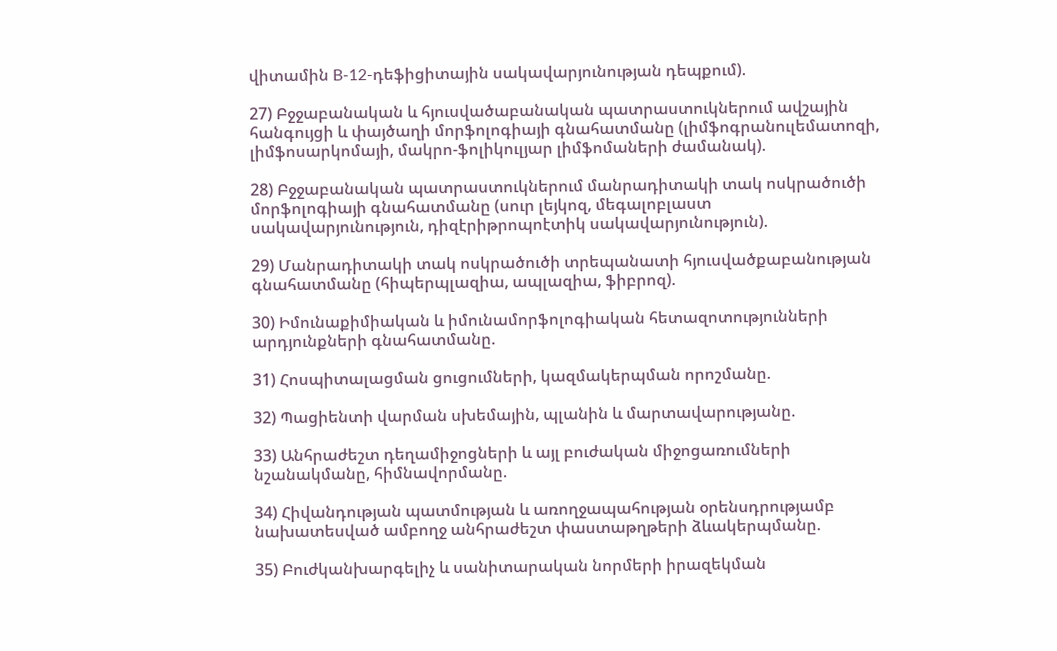վիտամին B-12-դեֆիցիտային սակավարյունության դեպքում).

27) Բջջաբանական և հյուսվածաբանական պատրաստուկներում ավշային հանգույցի և փայծաղի մորֆոլոգիայի գնահատմանը (լիմֆոգրանուլեմատոզի, լիմֆոսարկոմայի, մակրո-ֆոլիկուլյար լիմֆոմաների ժամանակ).

28) Բջջաբանական պատրաստուկներում մանրադիտակի տակ ոսկրածուծի մորֆոլոգիայի գնահատմանը (սուր լեյկոզ, մեգալոբլաստ սակավարյունություն, դիզէրիթրոպոէտիկ սակավարյունություն).

29) Մանրադիտակի տակ ոսկրածուծի տրեպանատի հյուսվածքաբանության գնահատմանը (հիպերպլազիա, ապլազիա, ֆիբրոզ).

30) Իմունաքիմիական և իմունամորֆոլոգիական հետազոտությունների արդյունքների գնահատմանը.

31) Հոսպիտալացման ցուցումների, կազմակերպման որոշմանը.

32) Պացիենտի վարման սխեմային, պլանին և մարտավարությանը.

33) Անհրաժեշտ դեղամիջոցների և այլ բուժական միջոցառումների նշանակմանը, հիմնավորմանը.

34) Հիվանդության պատմության և առողջապահության օրենսդրությամբ նախատեսված ամբողջ անհրաժեշտ փաստաթղթերի ձևակերպմանը.

35) Բուժկանխարգելիչ և սանիտարական նորմերի իրազեկման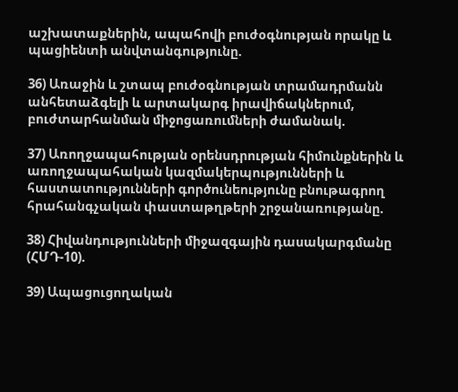աշխատաքներին, ապահովի բուժօգնության որակը և պացիենտի անվտանգությունը.

36) Առաջին և շտապ բուժօգնության տրամադրմանն անհետաձգելի և արտակարգ իրավիճակներում, բուժտարհանման միջոցառումների ժամանակ.

37) Առողջապահության օրենսդրության հիմունքներին և առողջապահական կազմակերպությունների և հաստատությունների գործունեությունը բնութագրող հրահանգչական փաստաթղթերի շրջանառությանը.

38) Հիվանդությունների միջազգային դասակարգմանը (ՀՄԴ-10).

39) Ապացուցողական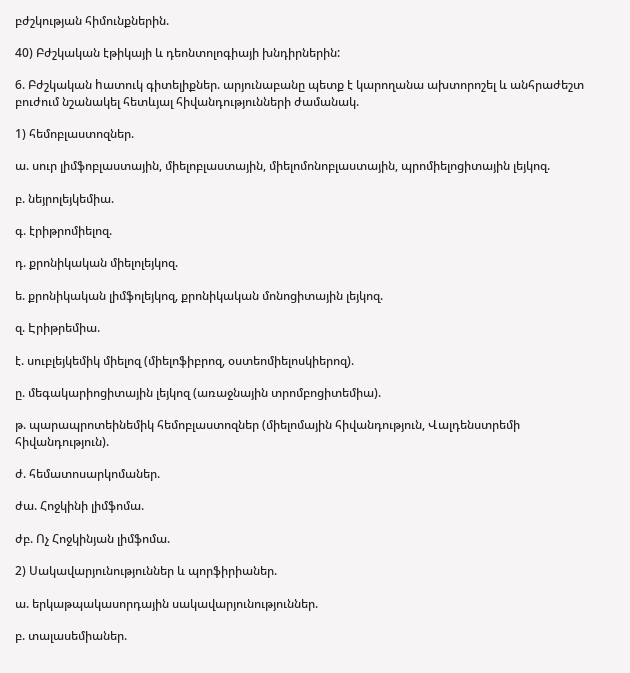բժշկության հիմունքներին.

40) Բժշկական էթիկայի և դեոնտոլոգիայի խնդիրներին:

6. Բժշկական hատուկ գիտելիքներ. արյունաբանը պետք է կարողանա ախտորոշել և անհրաժեշտ բուժում նշանակել հետևյալ հիվանդությունների ժամանակ.

1) հեմոբլաստոզներ.

ա. սուր լիմֆոբլաստային, միելոբլաստային, միելոմոնոբլաստային, պրոմիելոցիտային լեյկոզ.

բ. նեյրոլեյկեմիա.

գ. էրիթրոմիելոզ.

դ. քրոնիկական միելոլեյկոզ.

ե. քրոնիկական լիմֆոլեյկոզ, քրոնիկական մոնոցիտային լեյկոզ.

զ. Էրիթրեմիա.

է. սուբլեյկեմիկ միելոզ (միելոֆիբրոզ, օստեոմիելոսկիերոզ).

ը. մեգակարիոցիտային լեյկոզ (առաջնային տրոմբոցիտեմիա).

թ. պարապրոտեինեմիկ հեմոբլաստոզներ (միելոմային հիվանդություն, Վալդենստրեմի հիվանդություն).

ժ. հեմատոսարկոմաներ.

ժա. Հոջկինի լիմֆոմա.

ժբ. Ոչ Հոջկինյան լիմֆոմա.

2) Սակավարյունություններ և պորֆիրիաներ.

ա. երկաթպակասորդային սակավարյունություններ.

բ. տալասեմիաներ.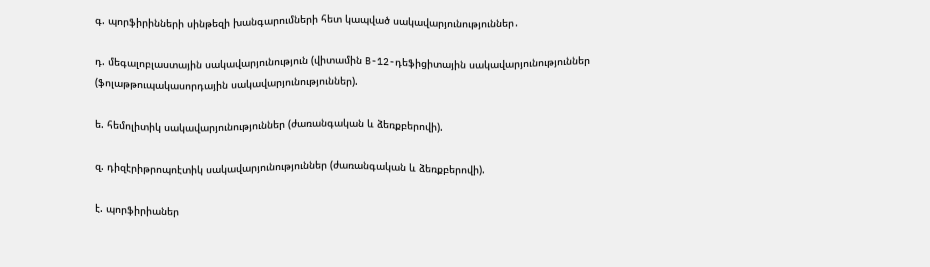գ. պորֆիրինների սինթեզի խանգարումների հետ կապված սակավարյունություններ․

դ. մեգալոբլաստային սակավարյունություն (վիտամին B-12-դեֆիցիտային սակավարյունություններ (ֆոլաթթուպակասորդային սակավարյունություններ).

ե. հեմոլիտիկ սակավարյունություններ (ժառանգական և ձեռքբերովի).

զ. դիզէրիթրոպոէտիկ սակավարյունություններ (ժառանգական և ձեռքբերովի).

է. պորֆիրիաներ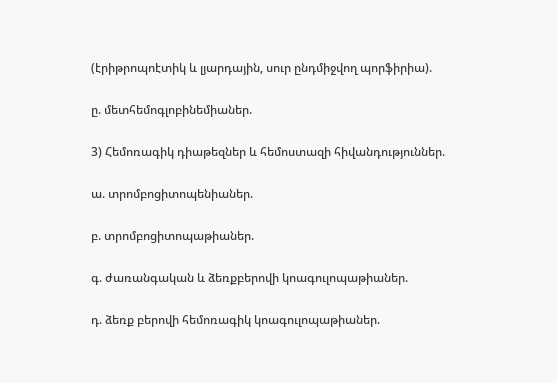(էրիթրոպոէտիկ և լյարդային, սուր ընդմիջվող պորֆիրիա).

ը. մետհեմոգլոբինեմիաներ.

3) Հեմոռագիկ դիաթեզներ և հեմոստազի հիվանդություններ.

ա. տրոմբոցիտոպենիաներ.

բ. տրոմբոցիտոպաթիաներ.

գ. ժառանգական և ձեռքբերովի կոագուլոպաթիաներ.

դ. ձեռք բերովի հեմոռագիկ կոագուլոպաթիաներ.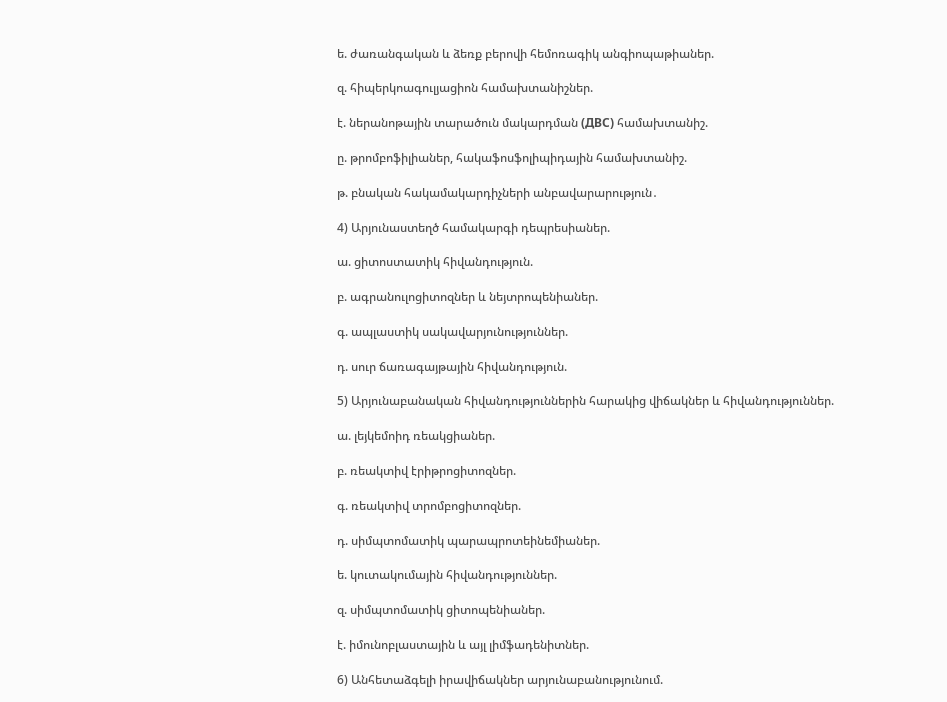ե. ժառանգական և ձեռք բերովի հեմոռագիկ անգիոպաթիաներ.

զ. հիպերկոագուլյացիոն համախտանիշներ.

է. ներանոթային տարածուն մակարդման (ДВС) համախտանիշ.

ը. թրոմբոֆիլիաներ, հակաֆոսֆոլիպիդային համախտանիշ.

թ. բնական հակամակարդիչների անբավարարություն․

4) Արյունաստեղծ համակարգի դեպրեսիաներ.

ա. ցիտոստատիկ հիվանդություն.

բ. ագրանուլոցիտոզներ և նեյտրոպենիաներ.

գ. ապլաստիկ սակավարյունություններ.

դ. սուր ճառագայթային հիվանդություն.

5) Արյունաբանական հիվանդություններին հարակից վիճակներ և հիվանդություններ.

ա. լեյկեմոիդ ռեակցիաներ.

բ. ռեակտիվ էրիթրոցիտոզներ.

գ. ռեակտիվ տրոմբոցիտոզներ.

դ. սիմպտոմատիկ պարապրոտեինեմիաներ.

ե. կուտակումային հիվանդություններ.

զ. սիմպտոմատիկ ցիտոպենիաներ.

է. իմունոբլաստային և այլ լիմֆադենիտներ.

6) Անհետաձգելի իրավիճակներ արյունաբանությունում.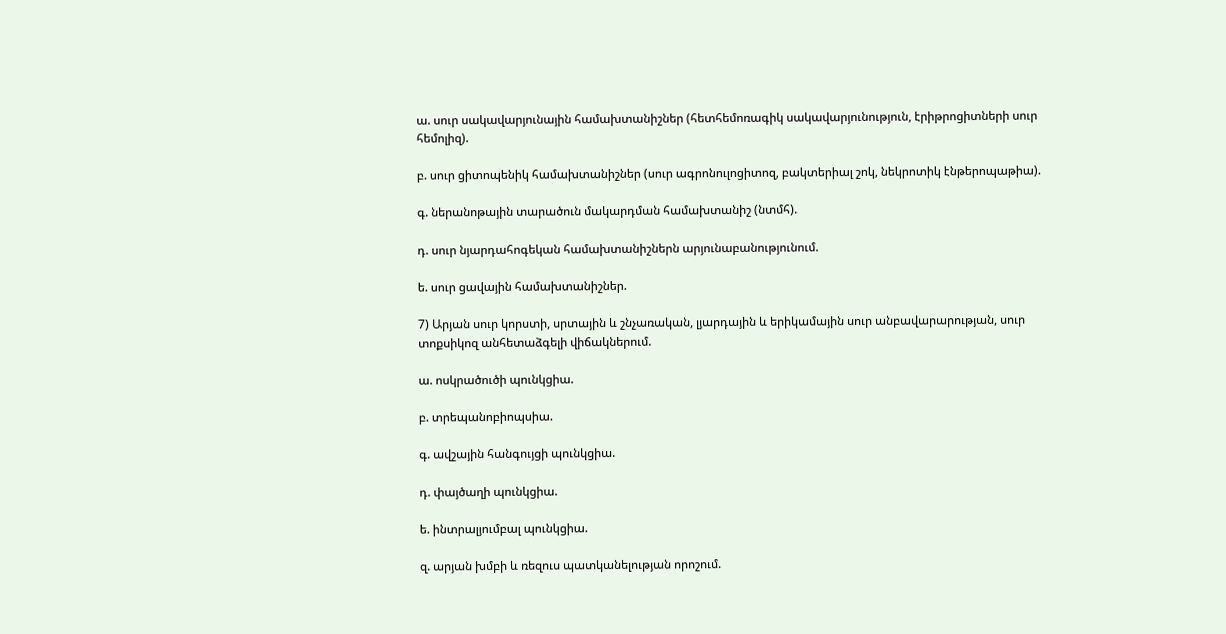ա. սուր սակավարյունային համախտանիշներ (հետհեմոռագիկ սակավարյունություն, էրիթրոցիտների սուր հեմոլիզ).

բ. սուր ցիտոպենիկ համախտանիշներ (սուր ագրոնուլոցիտոզ, բակտերիալ շոկ, նեկրոտիկ էնթերոպաթիա).

գ. ներանոթային տարածուն մակարդման համախտանիշ (նտմհ).

դ. սուր նյարդահոգեկան համախտանիշներն արյունաբանությունում.

ե. սուր ցավային համախտանիշներ.

7) Արյան սուր կորստի, սրտային և շնչառական, լյարդային և երիկամային սուր անբավարարության, սուր տոքսիկոզ անհետաձգելի վիճակներում.

ա. ոսկրածուծի պունկցիա.

բ. տրեպանոբիոպսիա.

գ. ավշային հանգույցի պունկցիա.

դ. փայծաղի պունկցիա.

ե. ինտրալյումբալ պունկցիա.

զ. արյան խմբի և ռեզուս պատկանելության որոշում.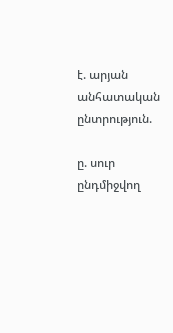է. արյան անհատական ընտրություն.

ը. սուր ընդմիջվող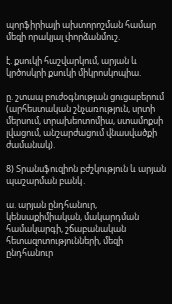պորֆիրիայի ախտորոշման համար մեզի որակյալ փորձանմուշ.

է. քսուկի հաշվարկում, արյան և կրծոսկրի քսուկի միկրոսկոպիա.

ը. շտապ բուժօգնության ցուցաբերում (արհեստական շնչառություն, սրտի մերսում, տրախեոտոմիա, ստամոքսի լվացում, անշարժացում վնասվածքի ժամանակ).

8) Տրանսֆուզիոն բժշկություն և արյան պաշարման բանկ․

ա. արյան ընդհանուր, կենսաքիմիական, մակարդման համակարգի, շճաբանական հետազոտությունների, մեզի ընդհանուր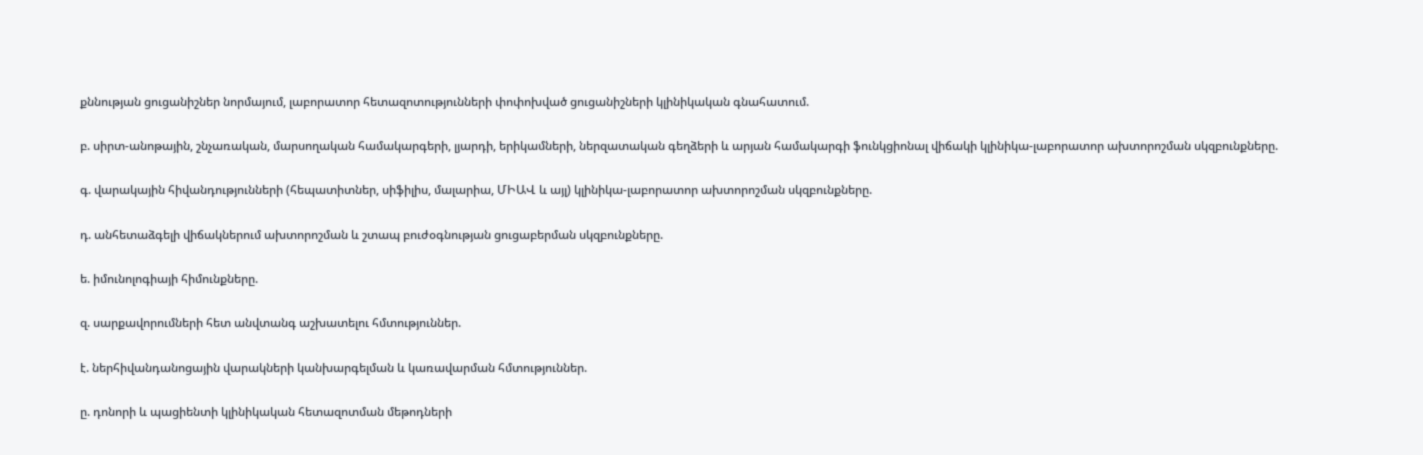քննության ցուցանիշներ նորմայում, լաբորատոր հետազոտությունների փոփոխված ցուցանիշների կլինիկական գնահատում.

բ. սիրտ-անոթային, շնչառական, մարսողական համակարգերի, լյարդի, երիկամների, ներզատական գեղձերի և արյան համակարգի ֆունկցիոնալ վիճակի կլինիկա-լաբորատոր ախտորոշման սկզբունքները.

գ. վարակային հիվանդությունների (հեպատիտներ, սիֆիլիս, մալարիա, ՄԻԱՎ և այլ) կլինիկա-լաբորատոր ախտորոշման սկզբունքները.

դ. անհետաձգելի վիճակներում ախտորոշման և շտապ բուժօգնության ցուցաբերման սկզբունքները.

ե. իմունոլոգիայի հիմունքները.

զ. սարքավորումների հետ անվտանգ աշխատելու հմտություններ.

է. ներհիվանդանոցային վարակների կանխարգելման և կառավարման հմտություններ.

ը. դոնորի և պացիենտի կլինիկական հետազոտման մեթոդների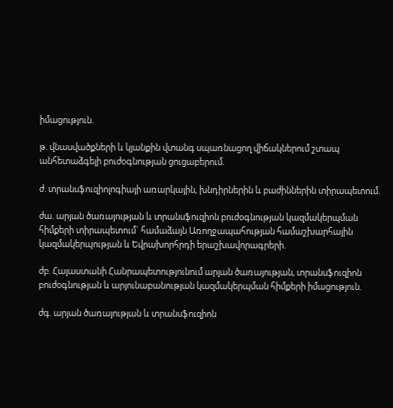իմացություն.

թ. վնասվածքների և կյանքին վտանգ սպառնացող վիճակներում շտապ անհետաձգելի բուժօգնության ցուցաբերում.

ժ. տրանսֆուզիոլոգիայի առարկային, խնդիրներին և բաժիններին տիրապետում.

ժա. արյան ծառայության և տրանսֆուզիոն բուժօգնության կազմակերպման հիմքերի տիրապետում` համաձայն Առողջապահության համաշխարհային կազմակերպության և Եվրախորհրդի երաշխավորագրերի.

ժբ. Հայաստանի Հանրապետությունում արյան ծառայության, տրանսֆուզիոն բուժօգնության և արյունաբանության կազմակերպման հիմքերի իմացություն.

ժգ. արյան ծառայության և տրանսֆուզիոն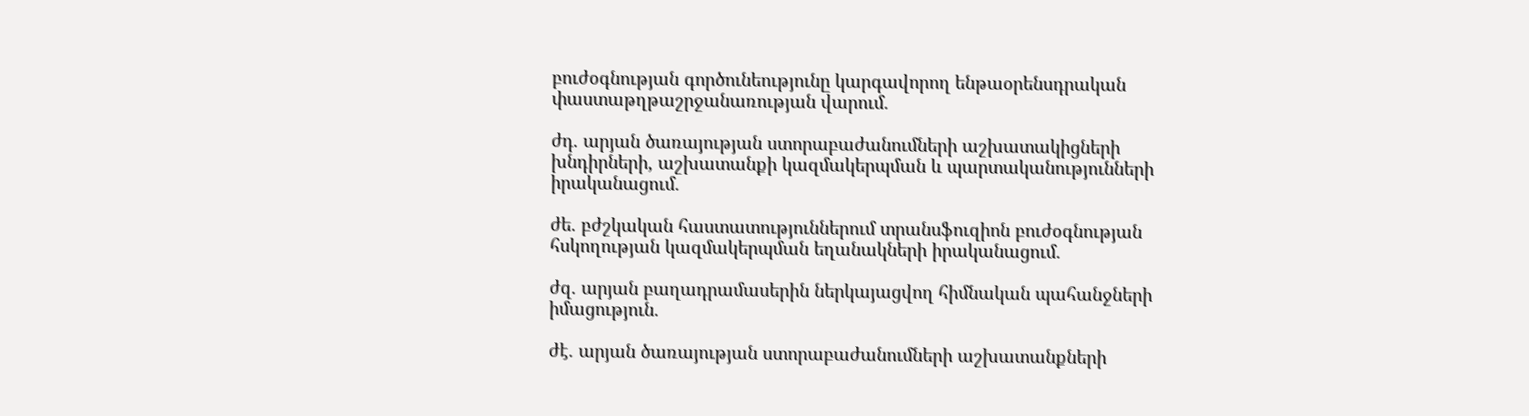բուժօգնության գործունեությունը կարգավորող ենթաօրենսդրական փաստաթղթաշրջանառության վարում.

ժդ. արյան ծառայության ստորաբաժանումների աշխատակիցների խնդիրների, աշխատանքի կազմակերպման և պարտականությունների իրականացում.

ժե. բժշկական հաստատություններում տրանսֆուզիոն բուժօգնության հսկողության կազմակերպման եղանակների իրականացում.

ժզ. արյան բաղադրամասերին ներկայացվող հիմնական պահանջների իմացություն.

ժէ. արյան ծառայության ստորաբաժանումների աշխատանքների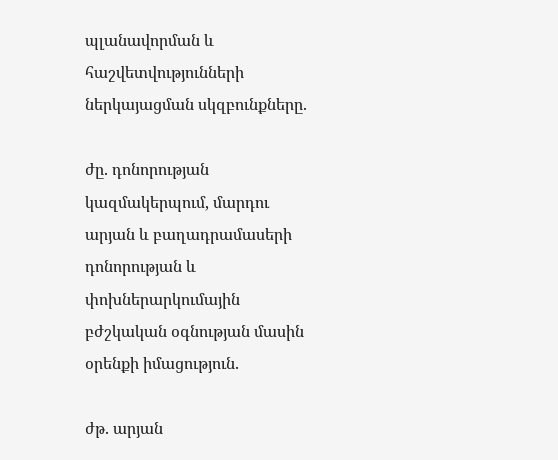պլանավորման և հաշվետվությունների ներկայացման սկզբունքները.

ժը. դոնորության կազմակերպում, մարդու արյան և բաղադրամասերի դոնորության և փոխներարկումային բժշկական օգնության մասին օրենքի իմացություն.

ժթ. արյան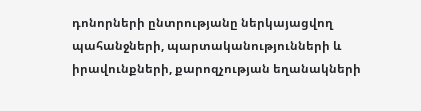դոնորների ընտրությանը ներկայացվող պահանջների, պարտականությունների և իրավունքների, քարոզչության եղանակների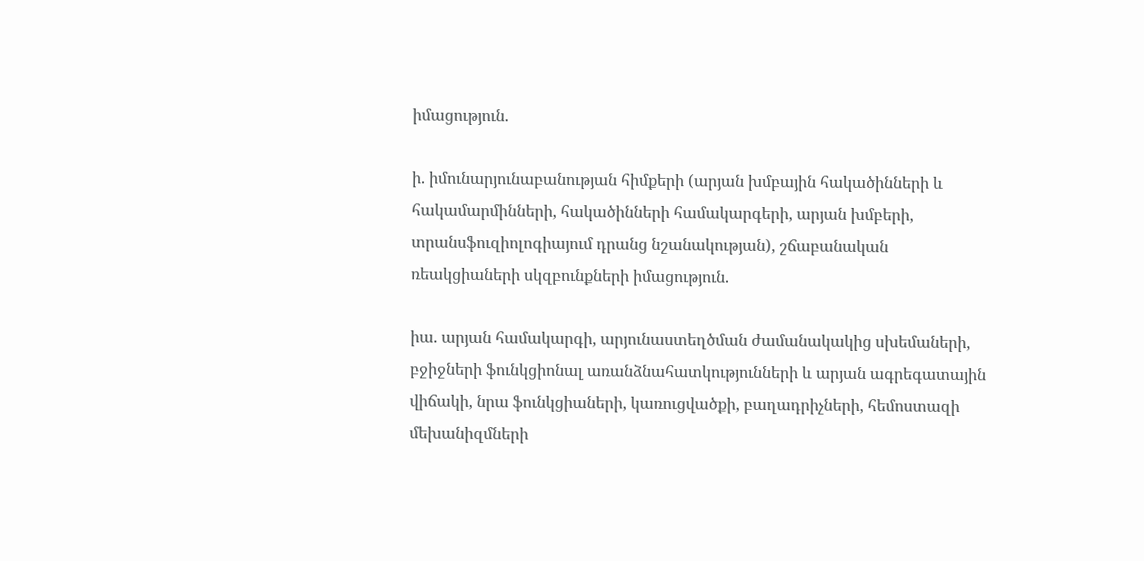իմացություն.

ի. իմունարյունաբանության հիմքերի (արյան խմբային հակածինների և հակամարմինների, հակածինների համակարգերի, արյան խմբերի, տրանսֆուզիոլոգիայում դրանց նշանակության), շճաբանական ռեակցիաների սկզբունքների իմացություն.

իա. արյան համակարգի, արյունաստեղծման ժամանակակից սխեմաների, բջիջների ֆունկցիոնալ առանձնահատկությունների և արյան ագրեգատային վիճակի, նրա ֆունկցիաների, կառուցվածքի, բաղադրիչների, հեմոստազի մեխանիզմների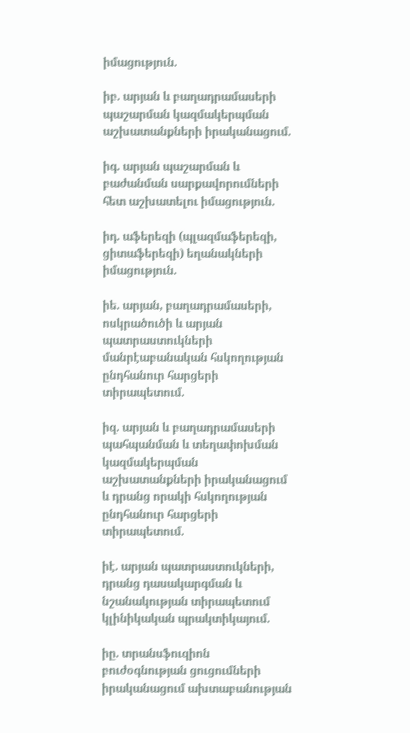իմացություն.

իբ. արյան և բաղադրամասերի պաշարման կազմակերպման աշխատանքների իրականացում.

իգ. արյան պաշարման և բաժանման սարքավորումների հետ աշխատելու իմացություն.

իդ. աֆերեզի (պլազմաֆերեզի, ցիտաֆերեզի) եղանակների իմացություն.

իե. արյան, բաղադրամասերի, ոսկրածուծի և արյան պատրաստուկների մանրէաբանական հսկողության ընդհանուր հարցերի տիրապետում.

իզ. արյան և բաղադրամասերի պահպանման և տեղափոխման կազմակերպման աշխատանքների իրականացում և դրանց որակի հսկողության ընդհանուր հարցերի տիրապետում.

իէ. արյան պատրաստուկների, դրանց դասակարգման և նշանակության տիրապետում կլինիկական պրակտիկայում.

իը. տրանսֆուզիոն բուժօգնության ցուցումների իրականացում ախտաբանության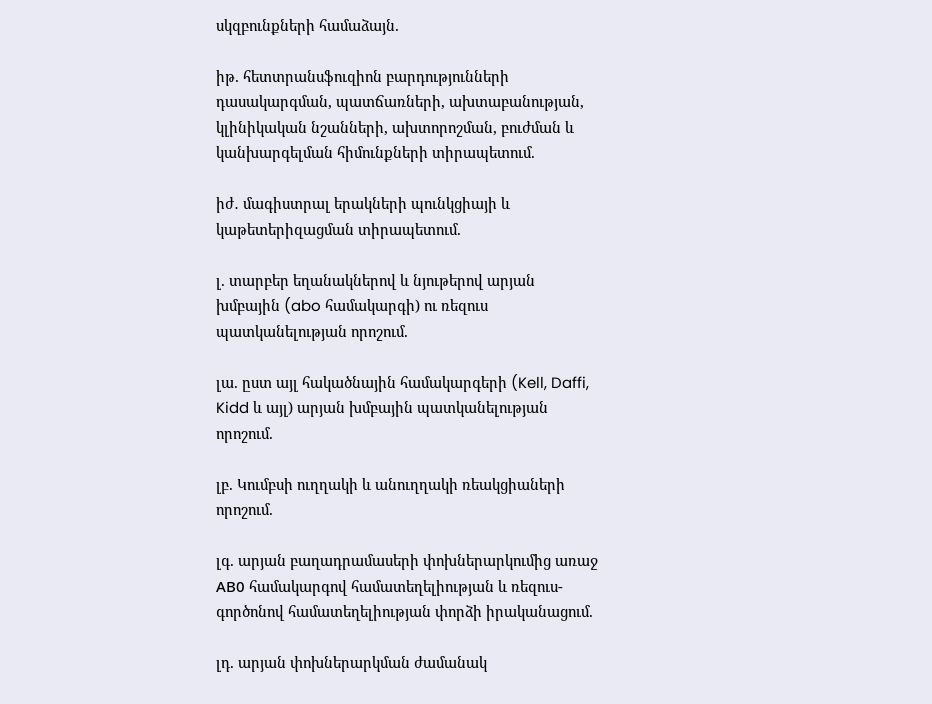սկզբունքների համաձայն.

իթ. հետտրանսֆուզիոն բարդությունների դասակարգման, պատճառների, ախտաբանության, կլինիկական նշանների, ախտորոշման, բուժման և կանխարգելման հիմունքների տիրապետում.

իժ․ մագիստրալ երակների պունկցիայի և կաթետերիզացման տիրապետում.

լ. տարբեր եղանակներով և նյութերով արյան խմբային (abo համակարգի) ու ռեզուս պատկանելության որոշում.

լա. ըստ այլ հակածնային համակարգերի (Kell, Daffi, Kidd և այլ) արյան խմբային պատկանելության որոշում.

լբ. Կումբսի ուղղակի և անուղղակի ռեակցիաների որոշում.

լգ. արյան բաղադրամասերի փոխներարկումից առաջ АВ0 համակարգով համատեղելիության և ռեզուս-գործոնով համատեղելիության փորձի իրականացում.

լդ. արյան փոխներարկման ժամանակ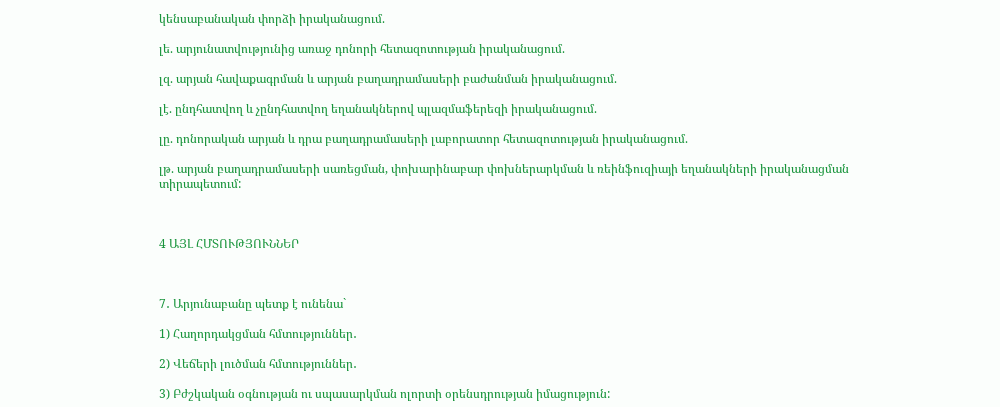կենսաբանական փորձի իրականացում.

լե. արյունատվությունից առաջ դոնորի հետազոտության իրականացում.

լզ. արյան հավաքագրման և արյան բաղադրամասերի բաժանման իրականացում.

լէ. ընդհատվող և չընդհատվող եղանակներով պլազմաֆերեզի իրականացում.

լը. դոնորական արյան և դրա բաղադրամասերի լաբորատոր հետազոտության իրականացում.

լթ. արյան բաղադրամասերի սառեցման, փոխարինաբար փոխներարկման և ռեինֆուզիայի եղանակների իրականացման տիրապետում:



4 ԱՅԼ ՀՄՏՈՒԹՅՈՒՆՆԵՐ



7․ Արյունաբանը պետք է ունենա`

1) Հաղորդակցման հմտություններ․

2) Վեճերի լուծման հմտություններ․

3) Բժշկական օգնության ու սպասարկման ոլորտի օրենսդրության իմացություն: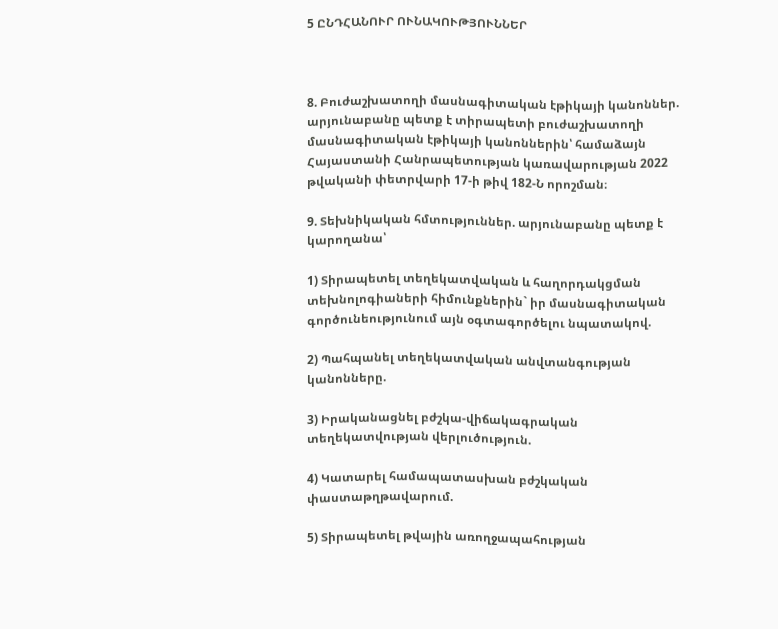5 ԸՆԴՀԱՆՈՒՐ ՈՒՆԱԿՈՒԹՅՈՒՆՆԵՐ



8. Բուժաշխատողի մասնագիտական էթիկայի կանոններ. արյունաբանը պետք է տիրապետի բուժաշխատողի մասնագիտական էթիկայի կանոններին՝ համաձայն Հայաստանի Հանրապետության կառավարության 2022 թվականի փետրվարի 17-ի թիվ 182-Ն որոշման։

9. Տեխնիկական հմտություններ. արյունաբանը պետք է կարողանա՝

1) Տիրապետել տեղեկատվական և հաղորդակցման տեխնոլոգիաների հիմունքներին` իր մասնագիտական գործունեությունում այն օգտագործելու նպատակով.

2) Պահպանել տեղեկատվական անվտանգության կանոնները.

3) Իրականացնել բժշկա-վիճակագրական տեղեկատվության վերլուծություն.

4) Կատարել համապատասխան բժշկական փաստաթղթավարում.

5) Տիրապետել թվային առողջապահության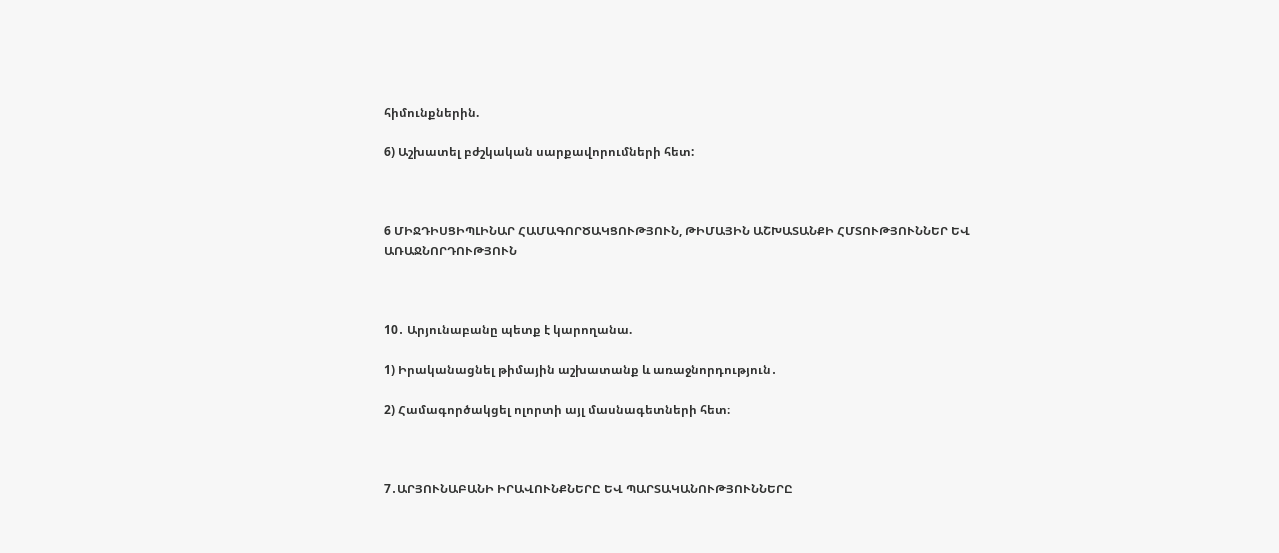հիմունքներին.

6) Աշխատել բժշկական սարքավորումների հետ:



6 ՄԻՋԴԻՍՑԻՊԼԻՆԱՐ ՀԱՄԱԳՈՐԾԱԿՑՈՒԹՅՈՒՆ, ԹԻՄԱՅԻՆ ԱՇԽԱՏԱՆՔԻ ՀՄՏՈՒԹՅՈՒՆՆԵՐ ԵՎ ԱՌԱՋՆՈՐԴՈՒԹՅՈՒՆ



10․ Արյունաբանը պետք է կարողանա.

1) Իրականացնել թիմային աշխատանք և առաջնորդություն․

2) Համագործակցել ոլորտի այլ մասնագետների հետ։



7․ԱՐՅՈՒՆԱԲԱՆԻ ԻՐԱՎՈՒՆՔՆԵՐԸ ԵՎ ՊԱՐՏԱԿԱՆՈՒԹՅՈՒՆՆԵՐԸ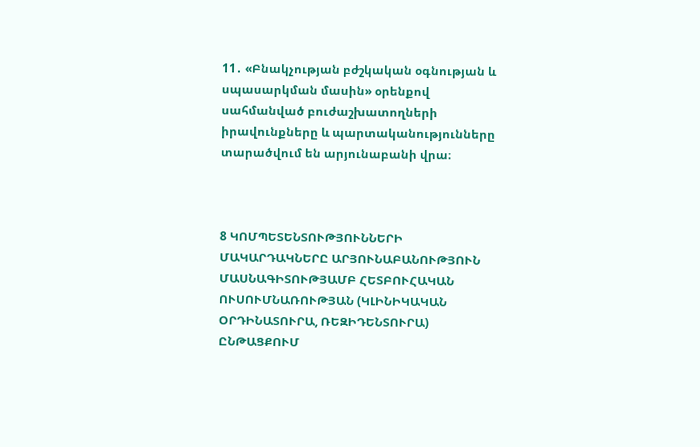11․ «Բնակչության բժշկական օգնության և սպասարկման մասին» օրենքով սահմանված բուժաշխատողների իրավունքները և պարտականությունները տարածվում են արյունաբանի վրա։



8 ԿՈՄՊԵՏԵՆՏՈՒԹՅՈՒՆՆԵՐԻ ՄԱԿԱՐԴԱԿՆԵՐԸ ԱՐՅՈՒՆԱԲԱՆՈՒԹՅՈՒՆ ՄԱՍՆԱԳԻՏՈՒԹՅԱՄԲ ՀԵՏԲՈՒՀԱԿԱՆ ՈՒՍՈՒՄՆԱՌՈՒԹՅԱՆ (ԿԼԻՆԻԿԱԿԱՆ ՕՐԴԻՆԱՏՈՒՐԱ, ՌԵԶԻԴԵՆՏՈՒՐԱ) ԸՆԹԱՑՔՈՒՄ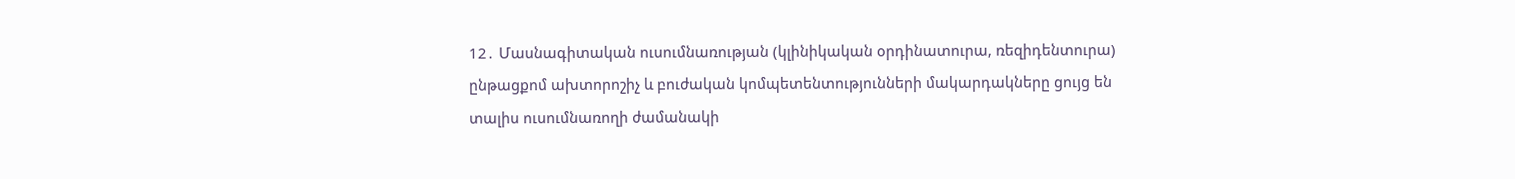12․ Մասնագիտական ուսումնառության (կլինիկական օրդինատուրա, ռեզիդենտուրա) ընթացքոմ ախտորոշիչ և բուժական կոմպետենտությունների մակարդակները ցույց են տալիս ուսումնառողի ժամանակի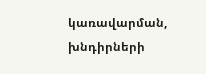կառավարման, խնդիրների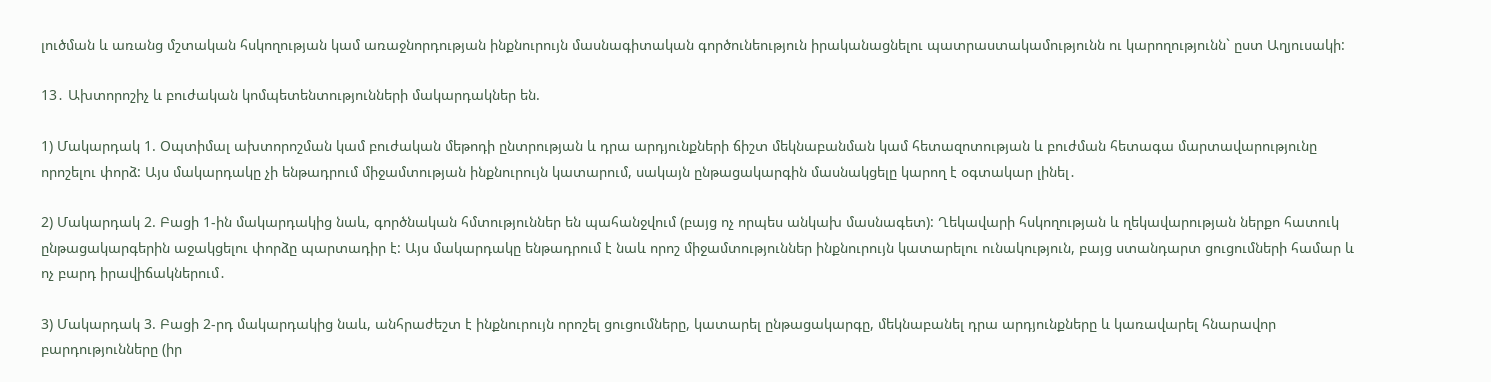լուծման և առանց մշտական հսկողության կամ առաջնորդության ինքնուրույն մասնագիտական գործունեություն իրականացնելու պատրաստակամությունն ու կարողությունն` ըստ Աղյուսակի:

13․ Ախտորոշիչ և բուժական կոմպետենտությունների մակարդակներ են.

1) Մակարդակ 1. Օպտիմալ ախտորոշման կամ բուժական մեթոդի ընտրության և դրա արդյունքների ճիշտ մեկնաբանման կամ հետազոտության և բուժման հետագա մարտավարությունը որոշելու փորձ: Այս մակարդակը չի ենթադրում միջամտության ինքնուրույն կատարում, սակայն ընթացակարգին մասնակցելը կարող է օգտակար լինել․

2) Մակարդակ 2. Բացի 1-ին մակարդակից նաև, գործնական հմտություններ են պահանջվում (բայց ոչ որպես անկախ մասնագետ): Ղեկավարի հսկողության և ղեկավարության ներքո հատուկ ընթացակարգերին աջակցելու փորձը պարտադիր է: Այս մակարդակը ենթադրում է նաև որոշ միջամտություններ ինքնուրույն կատարելու ունակություն, բայց ստանդարտ ցուցումների համար և ոչ բարդ իրավիճակներում․

3) Մակարդակ 3. Բացի 2-րդ մակարդակից նաև, անհրաժեշտ է ինքնուրույն որոշել ցուցումները, կատարել ընթացակարգը, մեկնաբանել դրա արդյունքները և կառավարել հնարավոր բարդությունները (իր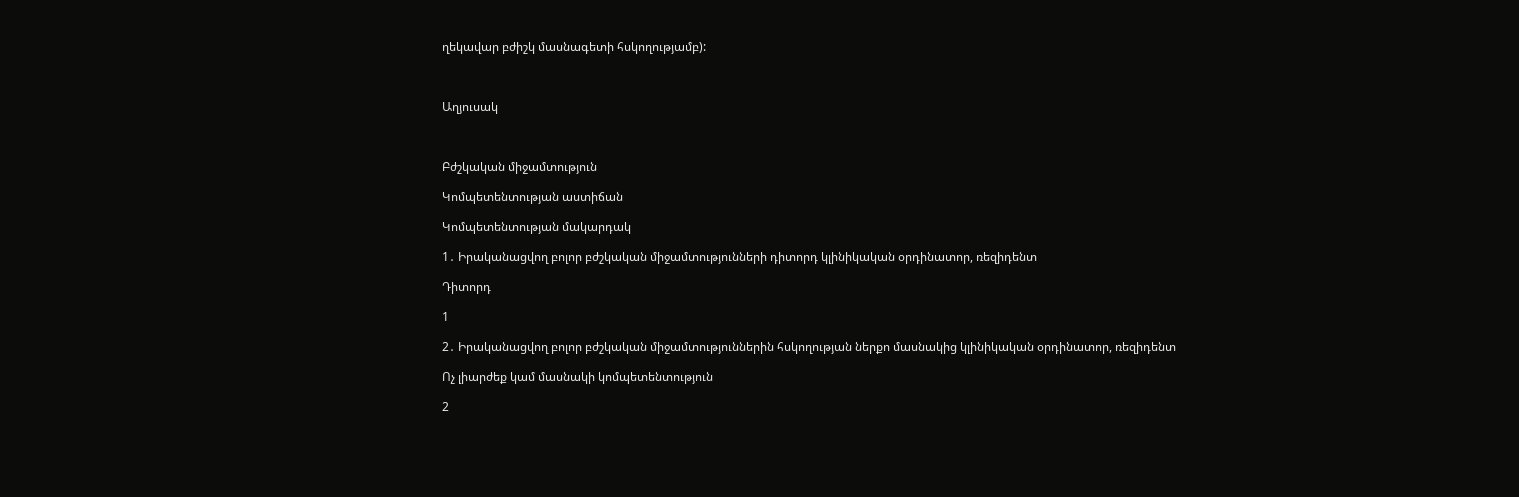ղեկավար բժիշկ մասնագետի հսկողությամբ):



Աղյուսակ



Բժշկական միջամտություն

Կոմպետենտության աստիճան

Կոմպետենտության մակարդակ

1․ Իրականացվող բոլոր բժշկական միջամտությունների դիտորդ կլինիկական օրդինատոր, ռեզիդենտ

Դիտորդ

1

2․ Իրականացվող բոլոր բժշկական միջամտություններին հսկողության ներքո մասնակից կլինիկական օրդինատոր, ռեզիդենտ

Ոչ լիարժեք կամ մասնակի կոմպետենտություն

2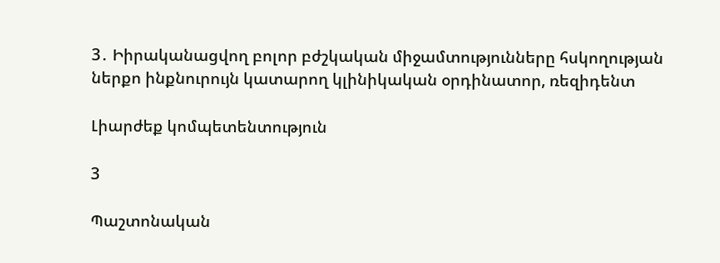3․ Իիրականացվող բոլոր բժշկական միջամտությունները հսկողության ներքո ինքնուրույն կատարող կլինիկական օրդինատոր, ռեզիդենտ

Լիարժեք կոմպետենտություն

3

Պաշտոնական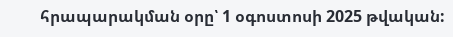հրապարակման օրը՝ 1 օգոստոսի 2025 թվական: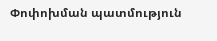Փոփոխման պատմություն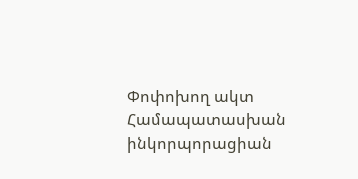Փոփոխող ակտ Համապատասխան ինկորպորացիան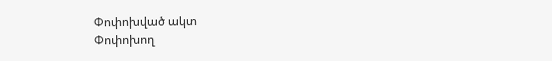Փոփոխված ակտ
Փոփոխող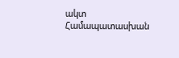ակտ Համապատասխան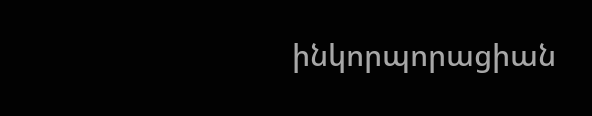ինկորպորացիան